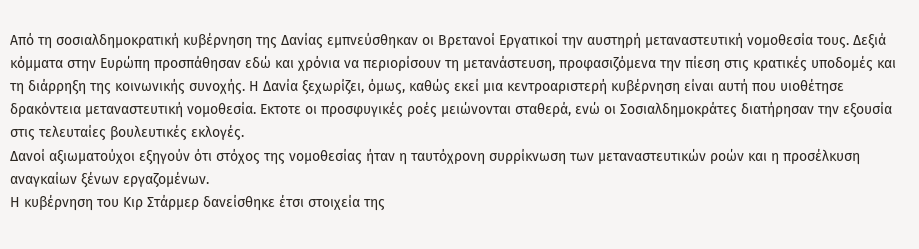Από τη σοσιαλδημοκρατική κυβέρνηση της Δανίας εμπνεύσθηκαν οι Βρετανοί Εργατικοί την αυστηρή μεταναστευτική νομοθεσία τους. Δεξιά κόμματα στην Ευρώπη προσπάθησαν εδώ και χρόνια να περιορίσουν τη μετανάστευση, προφασιζόμενα την πίεση στις κρατικές υποδομές και τη διάρρηξη της κοινωνικής συνοχής. Η Δανία ξεχωρίζει, όμως, καθώς εκεί μια κεντροαριστερή κυβέρνηση είναι αυτή που υιοθέτησε δρακόντεια μεταναστευτική νομοθεσία. Εκτοτε οι προσφυγικές ροές μειώνονται σταθερά, ενώ οι Σοσιαλδημοκράτες διατήρησαν την εξουσία στις τελευταίες βουλευτικές εκλογές.
Δανοί αξιωματούχοι εξηγούν ότι στόχος της νομοθεσίας ήταν η ταυτόχρονη συρρίκνωση των μεταναστευτικών ροών και η προσέλκυση αναγκαίων ξένων εργαζομένων.
Η κυβέρνηση του Κιρ Στάρμερ δανείσθηκε έτσι στοιχεία της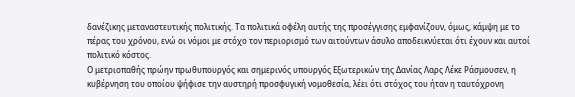δανέζικης μεταναστευτικής πολιτικής. Τα πολιτικά οφέλη αυτής της προσέγγισης εμφανίζουν, όμως, κάμψη με το πέρας του χρόνου, ενώ οι νόμοι με στόχο τον περιορισμό των αιτούντων άσυλο αποδεικνύεται ότι έχουν και αυτοί πολιτικό κόστος.
Ο μετριοπαθής πρώην πρωθυπουργός και σημερινός υπουργός Εξωτερικών της Δανίας Λαρς Λέκε Ράσμουσεν, η κυβέρνηση του οποίου ψήφισε την αυστηρή προσφυγική νομοθεσία, λέει ότι στόχος του ήταν η ταυτόχρονη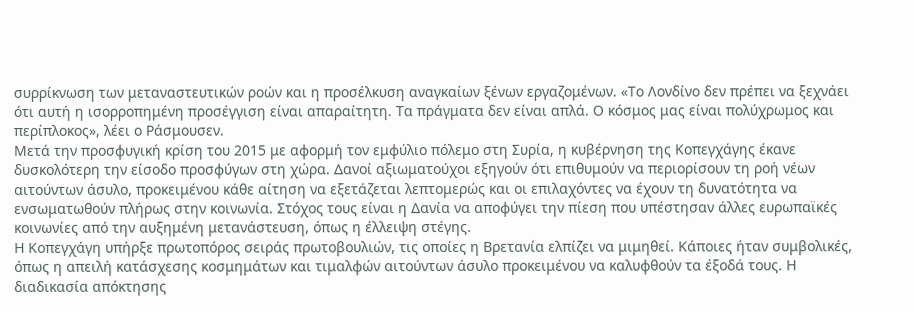συρρίκνωση των μεταναστευτικών ροών και η προσέλκυση αναγκαίων ξένων εργαζομένων. «Το Λονδίνο δεν πρέπει να ξεχνάει ότι αυτή η ισορροπημένη προσέγγιση είναι απαραίτητη. Τα πράγματα δεν είναι απλά. Ο κόσμος μας είναι πολύχρωμος και περίπλοκος», λέει ο Ράσμουσεν.
Μετά την προσφυγική κρίση του 2015 με αφορμή τον εμφύλιο πόλεμο στη Συρία, η κυβέρνηση της Κοπεγχάγης έκανε δυσκολότερη την είσοδο προσφύγων στη χώρα. Δανοί αξιωματούχοι εξηγούν ότι επιθυμούν να περιορίσουν τη ροή νέων αιτούντων άσυλο, προκειμένου κάθε αίτηση να εξετάζεται λεπτομερώς και οι επιλαχόντες να έχουν τη δυνατότητα να ενσωματωθούν πλήρως στην κοινωνία. Στόχος τους είναι η Δανία να αποφύγει την πίεση που υπέστησαν άλλες ευρωπαϊκές κοινωνίες από την αυξημένη μετανάστευση, όπως η έλλειψη στέγης.
Η Κοπεγχάγη υπήρξε πρωτοπόρος σειράς πρωτοβουλιών, τις οποίες η Βρετανία ελπίζει να μιμηθεί. Κάποιες ήταν συμβολικές, όπως η απειλή κατάσχεσης κοσμημάτων και τιμαλφών αιτούντων άσυλο προκειμένου να καλυφθούν τα έξοδά τους. Η διαδικασία απόκτησης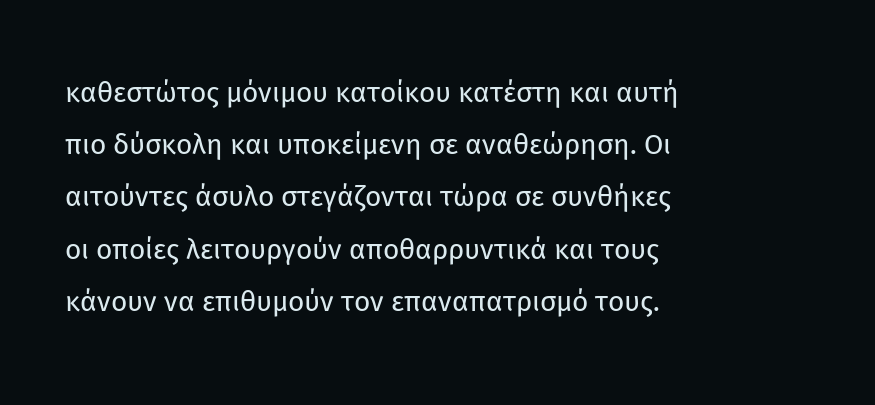καθεστώτος μόνιμου κατοίκου κατέστη και αυτή πιο δύσκολη και υποκείμενη σε αναθεώρηση. Οι αιτούντες άσυλο στεγάζονται τώρα σε συνθήκες οι οποίες λειτουργούν αποθαρρυντικά και τους κάνουν να επιθυμούν τον επαναπατρισμό τους.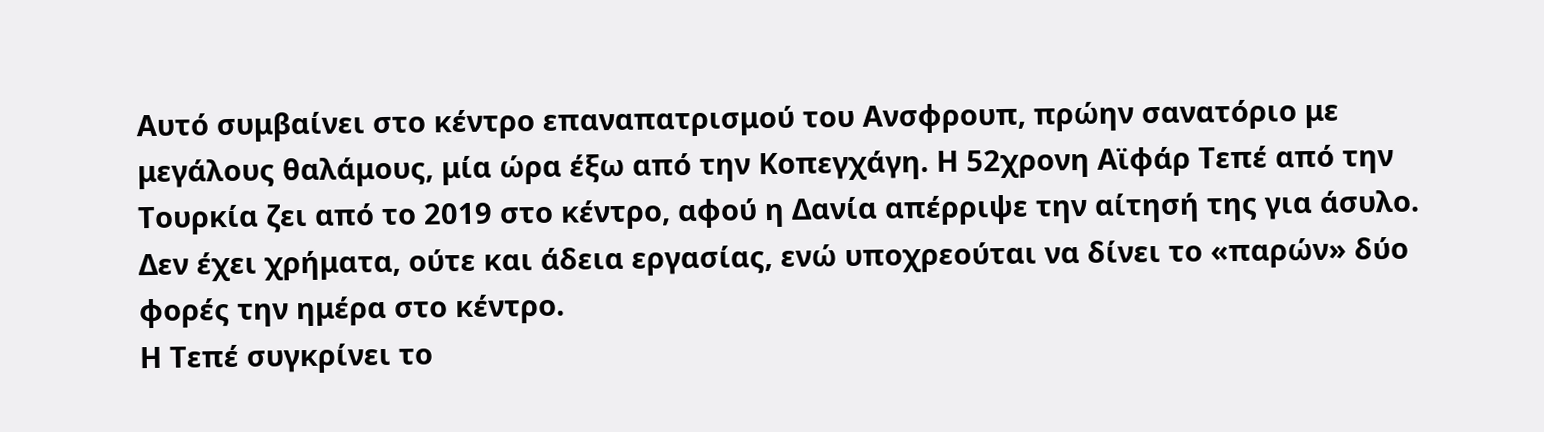Αυτό συμβαίνει στο κέντρο επαναπατρισμού του Ανσφρουπ, πρώην σανατόριο με μεγάλους θαλάμους, μία ώρα έξω από την Κοπεγχάγη. Η 52χρονη Αϊφάρ Τεπέ από την Τουρκία ζει από το 2019 στο κέντρο, αφού η Δανία απέρριψε την αίτησή της για άσυλο. Δεν έχει χρήματα, ούτε και άδεια εργασίας, ενώ υποχρεούται να δίνει το «παρών» δύο φορές την ημέρα στο κέντρο.
Η Τεπέ συγκρίνει το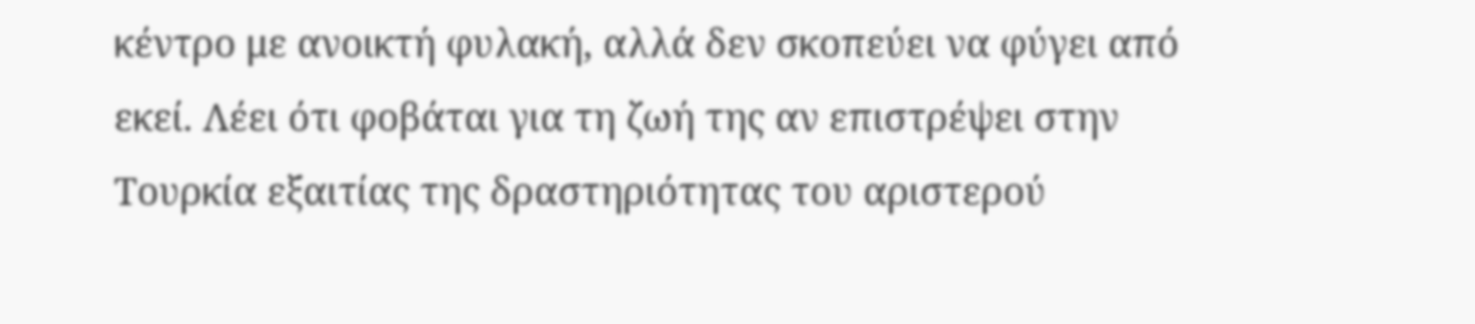κέντρο με ανοικτή φυλακή, αλλά δεν σκοπεύει να φύγει από εκεί. Λέει ότι φοβάται για τη ζωή της αν επιστρέψει στην Τουρκία εξαιτίας της δραστηριότητας του αριστερού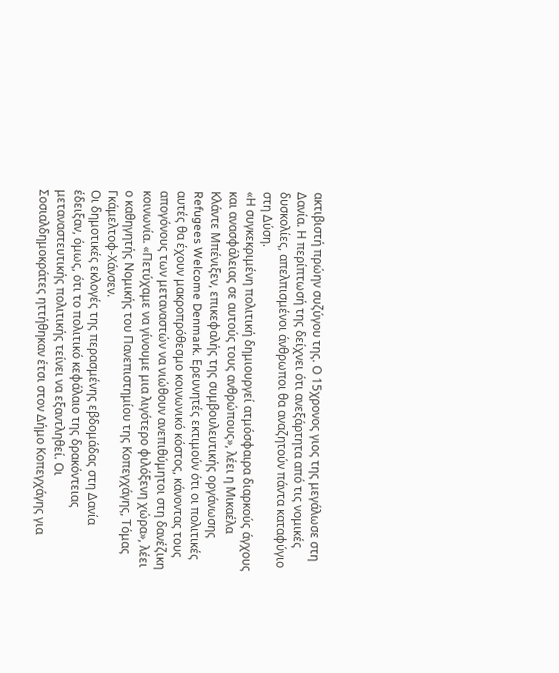ακτιβιστή πρώην συζύγου της. Ο 15χρονος γιος της μεγάλωσε στη Δανία. Η περίπτωσή της δείχνει ότι ανεξάρτητα από τις νομικές δυσκολίες, απελπισμένοι άνθρωποι θα αναζητούν πάντα καταφύγιο στη Δύση.
«Η συγκεκριμένη πολιτική δημιουργεί ατμόσφαιρα διαρκούς άγχους και ανασφάλειας σε αυτούς τους ανθρώπους», λέει η Μικαέλα Κλάντε Μπένιξεν, επικεφαλής της συμβουλευτικής οργάνωσης Refugees Welcome Denmark. Ερευνητές εκτιμούν ότι οι πολιτικές αυτές θα έχουν μακροπρόθεσμο κοινωνικό κόστος, κάνοντας τους απογόνους των μεταναστών να νιώθουν ανεπιθύμητοι στη δανέζικη κοινωνία. «Πετύχαμε να γίνουμε μια λιγότερο φιλόξενη χώρα», λέει ο καθηγητής Νομικής του Πανεπιστημίου της Κοπεγχάγης, Τόμας Γκάμελτοφ-Χάνσεν.
Οι δημοτικές εκλογές της περασμένης εβδομάδας στη Δανία έδειξαν, όμως, ότι το πολιτικό κεφάλαιο της δρακόντειας μεταναστευτικής πολιτικής τείνει να εξαντληθεί. Οι Σοσιαλδημοκράτες ηττήθηκαν έτσι στον Δήμο Κοπεγχάγης για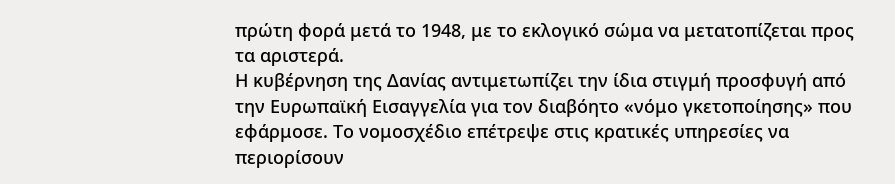πρώτη φορά μετά το 1948, με το εκλογικό σώμα να μετατοπίζεται προς τα αριστερά.
Η κυβέρνηση της Δανίας αντιμετωπίζει την ίδια στιγμή προσφυγή από την Ευρωπαϊκή Εισαγγελία για τον διαβόητο «νόμο γκετοποίησης» που εφάρμοσε. Το νομοσχέδιο επέτρεψε στις κρατικές υπηρεσίες να περιορίσουν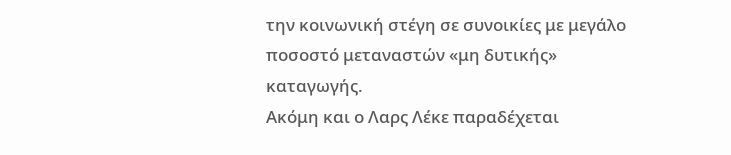την κοινωνική στέγη σε συνοικίες με μεγάλο ποσοστό μεταναστών «μη δυτικής» καταγωγής.
Ακόμη και ο Λαρς Λέκε παραδέχεται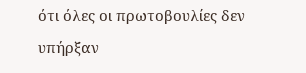ότι όλες οι πρωτοβουλίες δεν υπήρξαν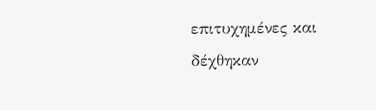επιτυχημένες και δέχθηκαν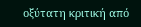οξύτατη κριτική από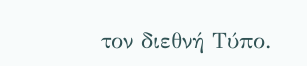τον διεθνή Τύπο.